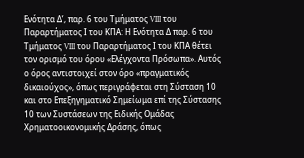Ενότητα Δ’, παρ. 6 του Τμήματος VIII του Παραρτήματος Ι του ΚΠΑ: Η Ενότητα Δ παρ. 6 του Τμήματος VIII του Παραρτήματος Ι του ΚΠΑ θέτει τον ορισμό του όρου «Ελέγχοντα Πρόσωπα». Αυτός ο όρος αντιστοιχεί στον όρο «πραγματικός δικαιούχος», όπως περιγράφεται στη Σύσταση 10 και στο Επεξηγηματικό Σημείωμα επί της Σύστασης 10 των Συστάσεων της Ειδικής Ομάδας Χρηματοοικονομικής Δράσης, όπως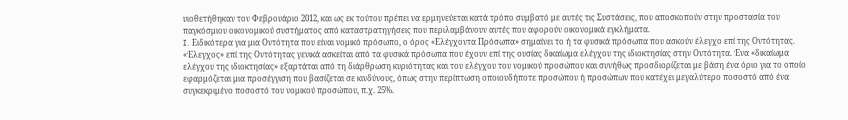υιοθετήθηκαν τον Φεβρουάριο 2012, και ως εκ τούτου πρέπει να ερμηνεύεται κατά τρόπο συμβατό με αυτές τις Συστάσεις, που αποσκοπούν στην προστασία του παγκόσμιου οικονομικού συστήματος από καταστρατηγήσεις που περιλαμβάνουν αυτές που αφορούν οικονομικά εγκλήματα.
I. Ειδικότερα για μια Οντότητα που είναι νομικό πρόσωπο, ο όρος «Ελέγχοντα Πρόσωπα» σημαίνει το ή τα φυσικά πρόσωπα που ασκούν έλεγχο επί της Οντότητας. «Έλεγχος» επί της Οντότητας γενικά ασκείται από τα φυσικά πρόσωπα που έχουν επί της ουσίας δικαίωμα ελέγχου της ιδιοκτησίας στην Οντότητα. Ένα «δικαίωμα ελέγχου της ιδιοκτησίας» εξαρτάται από τη διάρθρωση κυριότητας και του ελέγχου του νομικού προσώπου και συνήθως προσδιορίζεται με βάση ένα όριο για το οποίο εφαρμόζεται μια προσέγγιση που βασίζεται σε κινδύνους, όπως στην περίπτωση οποιουδήποτε προσώπου ή προσώπων που κατέχει μεγαλύτερο ποσοστό από ένα συγκεκριμένο ποσοστό του νομικού προσώπου, π.χ. 25%.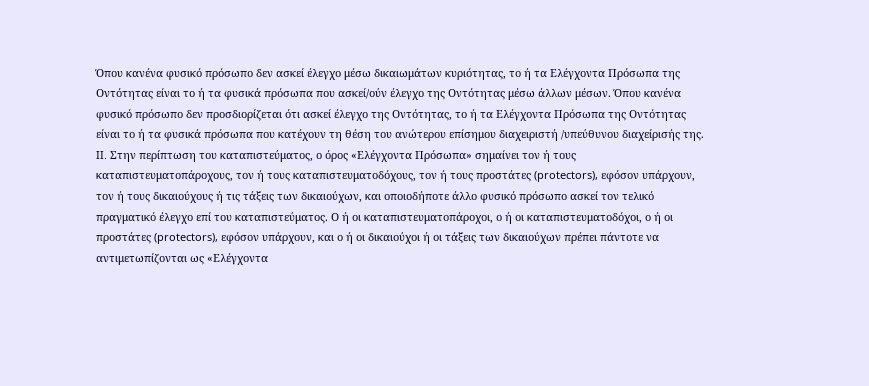Όπου κανένα φυσικό πρόσωπο δεν ασκεί έλεγχο μέσω δικαιωμάτων κυριότητας, το ή τα Ελέγχοντα Πρόσωπα της Οντότητας είναι το ή τα φυσικά πρόσωπα που ασκεί/ούν έλεγχο της Οντότητας μέσω άλλων μέσων. Όπου κανένα φυσικό πρόσωπο δεν προσδιορίζεται ότι ασκεί έλεγχο της Οντότητας, το ή τα Ελέγχοντα Πρόσωπα της Οντότητας είναι το ή τα φυσικά πρόσωπα που κατέχουν τη θέση του ανώτερου επίσημου διαχειριστή /υπεύθυνου διαχείρισής της.
II. Στην περίπτωση του καταπιστεύματος, ο όρος «Ελέγχοντα Πρόσωπα» σημαίνει τον ή τους καταπιστευματοπάροχους, τον ή τους καταπιστευματοδόχους, τον ή τους προστάτες (protectors), εφόσον υπάρχουν, τον ή τους δικαιούχους ή τις τάξεις των δικαιούχων, και οποιοδήποτε άλλο φυσικό πρόσωπο ασκεί τον τελικό πραγματικό έλεγχο επί του καταπιστεύματος. Ο ή οι καταπιστευματοπάροχοι, ο ή οι καταπιστευματοδόχοι, ο ή οι προστάτες (protectors), εφόσον υπάρχουν, και ο ή οι δικαιούχοι ή οι τάξεις των δικαιούχων πρέπει πάντοτε να αντιμετωπίζονται ως «Ελέγχοντα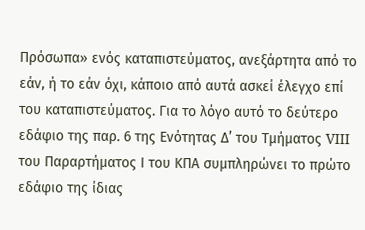Πρόσωπα» ενός καταπιστεύματος, ανεξάρτητα από το εάν, ή το εάν όχι, κάποιο από αυτά ασκεί έλεγχο επί του καταπιστεύματος. Για το λόγο αυτό το δεύτερο εδάφιο της παρ. 6 της Ενότητας Δ’ του Τμήματος VIII του Παραρτήματος Ι του ΚΠΑ συμπληρώνει το πρώτο εδάφιο της ίδιας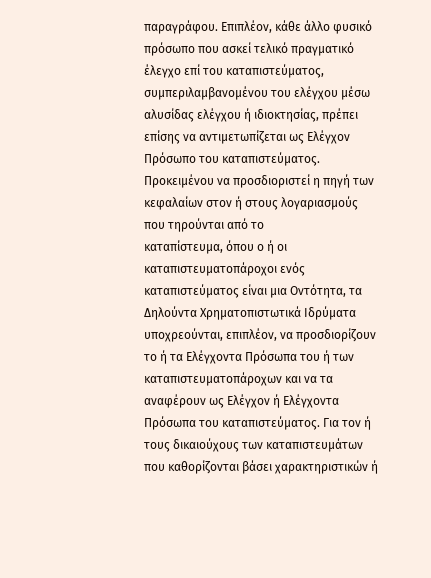παραγράφου. Επιπλέον, κάθε άλλο φυσικό πρόσωπο που ασκεί τελικό πραγματικό έλεγχο επί του καταπιστεύματος, συμπεριλαμβανομένου του ελέγχου μέσω αλυσίδας ελέγχου ή ιδιοκτησίας, πρέπει επίσης να αντιμετωπίζεται ως Ελέγχον Πρόσωπο του καταπιστεύματος. Προκειμένου να προσδιοριστεί η πηγή των κεφαλαίων στον ή στους λογαριασμούς που τηρούνται από το
καταπίστευμα, όπου ο ή οι καταπιστευματοπάροχοι ενός καταπιστεύματος είναι μια Οντότητα, τα Δηλούντα Χρηματοπιστωτικά Ιδρύματα υποχρεούνται, επιπλέον, να προσδιορίζουν το ή τα Ελέγχοντα Πρόσωπα του ή των καταπιστευματοπάροχων και να τα αναφέρουν ως Ελέγχον ή Ελέγχοντα Πρόσωπα του καταπιστεύματος. Για τον ή τους δικαιούχους των καταπιστευμάτων που καθορίζονται βάσει χαρακτηριστικών ή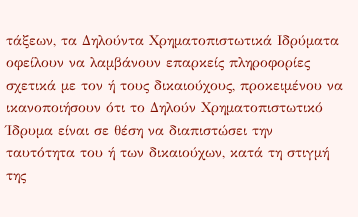τάξεων, τα Δηλούντα Χρηματοπιστωτικά Ιδρύματα οφείλουν να λαμβάνουν επαρκείς πληροφορίες σχετικά με τον ή τους δικαιούχους, προκειμένου να ικανοποιήσουν ότι το Δηλούν Χρηματοπιστωτικό Ίδρυμα είναι σε θέση να διαπιστώσει την ταυτότητα του ή των δικαιούχων, κατά τη στιγμή της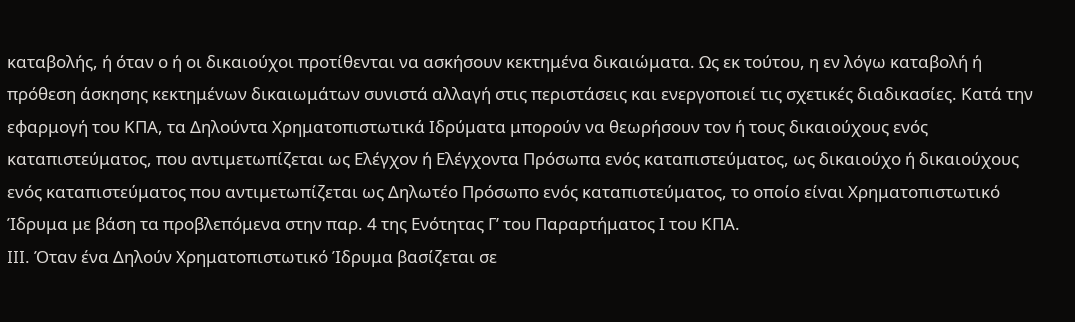καταβολής, ή όταν ο ή οι δικαιούχοι προτίθενται να ασκήσουν κεκτημένα δικαιώματα. Ως εκ τούτου, η εν λόγω καταβολή ή πρόθεση άσκησης κεκτημένων δικαιωμάτων συνιστά αλλαγή στις περιστάσεις και ενεργοποιεί τις σχετικές διαδικασίες. Κατά την εφαρμογή του ΚΠΑ, τα Δηλούντα Χρηματοπιστωτικά Ιδρύματα μπορούν να θεωρήσουν τον ή τους δικαιούχους ενός καταπιστεύματος, που αντιμετωπίζεται ως Ελέγχον ή Ελέγχοντα Πρόσωπα ενός καταπιστεύματος, ως δικαιούχο ή δικαιούχους ενός καταπιστεύματος που αντιμετωπίζεται ως Δηλωτέο Πρόσωπο ενός καταπιστεύματος, το οποίο είναι Χρηματοπιστωτικό Ίδρυμα με βάση τα προβλεπόμενα στην παρ. 4 της Ενότητας Γ’ του Παραρτήματος Ι του ΚΠΑ.
III. Όταν ένα Δηλούν Χρηματοπιστωτικό Ίδρυμα βασίζεται σε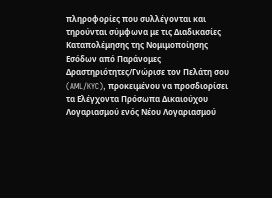πληροφορίες που συλλέγονται και τηρούνται σύμφωνα με τις Διαδικασίες Καταπολέμησης της Νομιμοποίησης Εσόδων από Παράνομες Δραστηριότητες/Γνώρισε τον Πελάτη σου (AML/KYC), προκειμένου να προσδιορίσει τα Ελέγχοντα Πρόσωπα Δικαιούχου Λογαριασμού ενός Νέου Λογαριασμού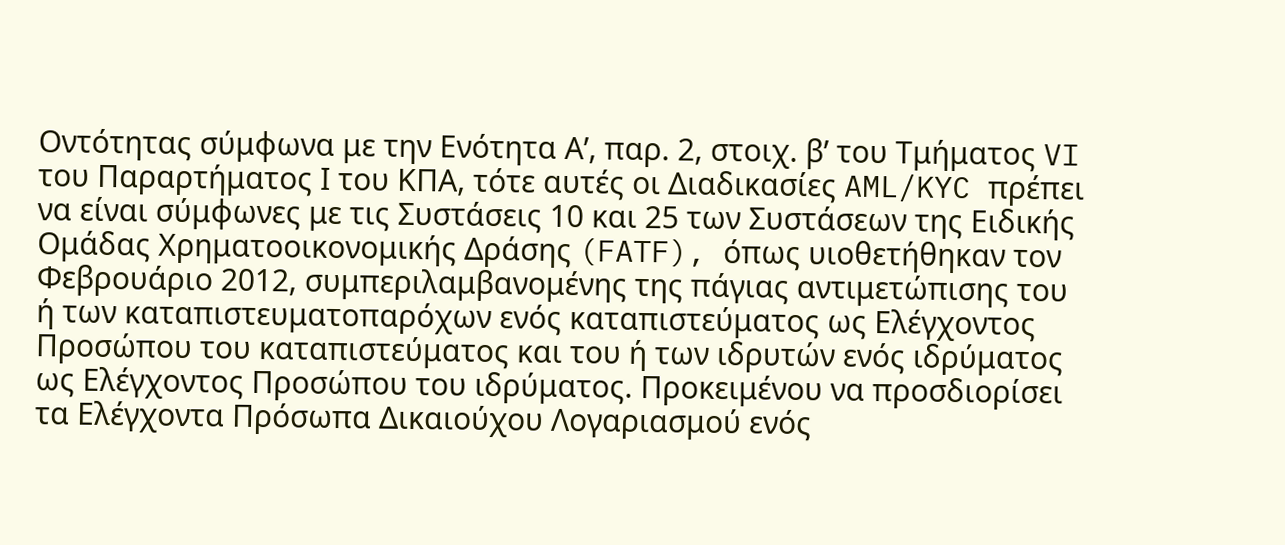Οντότητας σύμφωνα με την Ενότητα Α’, παρ. 2, στοιχ. β’ του Τμήματος VI του Παραρτήματος Ι του ΚΠΑ, τότε αυτές οι Διαδικασίες AML/KYC πρέπει να είναι σύμφωνες με τις Συστάσεις 10 και 25 των Συστάσεων της Ειδικής Ομάδας Χρηματοοικονομικής Δράσης (FATF), όπως υιοθετήθηκαν τον Φεβρουάριο 2012, συμπεριλαμβανομένης της πάγιας αντιμετώπισης του ή των καταπιστευματοπαρόχων ενός καταπιστεύματος ως Ελέγχοντος Προσώπου του καταπιστεύματος και του ή των ιδρυτών ενός ιδρύματος ως Ελέγχοντος Προσώπου του ιδρύματος. Προκειμένου να προσδιορίσει τα Ελέγχοντα Πρόσωπα Δικαιούχου Λογαριασμού ενός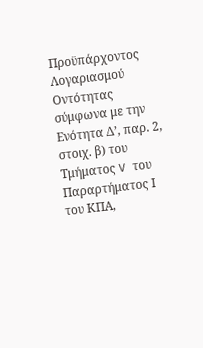Προϋπάρχοντος Λογαριασμού Οντότητας σύμφωνα με την Ενότητα Δ’, παρ. 2, στοιχ. β) του Τμήματος V του Παραρτήματος Ι του ΚΠΑ,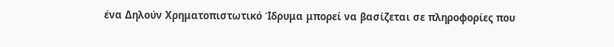ένα Δηλούν Χρηματοπιστωτικό Ίδρυμα μπορεί να βασίζεται σε πληροφορίες που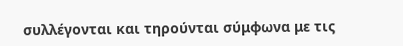συλλέγονται και τηρούνται σύμφωνα με τις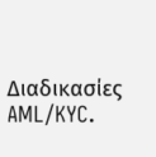Διαδικασίες AML/KYC.